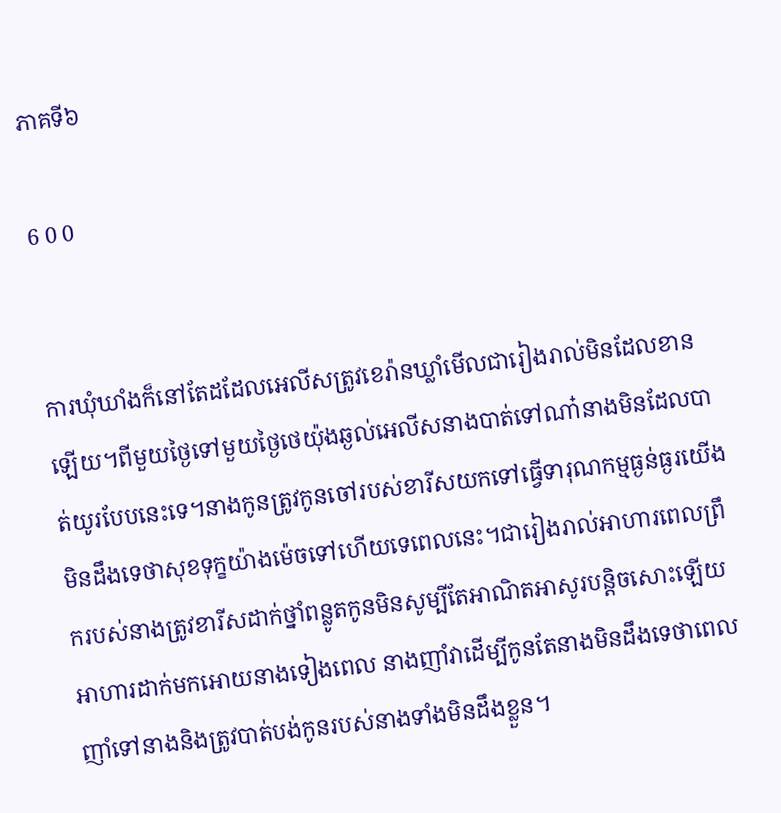ភាគទី៦

6 0 0


ការឃុំឃាំងក៏នៅតែដដែលអេលីសត្រូវខេរ៉ានឃ្លាំមើលជារៀងរាល់មិនដែលខានឡើយ។ពីមួយថ្ងៃទៅមួយថ្ងៃថេយ៉ុងឆ្ងល់អេលីសនាងបាត់ទៅណា៎នាងមិនដែលបាត់យូរបែបនេះទេ។នាងកូនត្រូវកូនចៅរបស់ខារីសយកទៅធ្វើទារុណកម្មធ្ងន់ធ្ងរយើងមិនដឹងទេថាសុខទុក្ខយ៉ាងម៉េចទៅហើយទេពេលនេះ។ជារៀងរាល់អាហារពេលព្រឹករបស់នាងត្រូវខារីសដាក់ថ្នាំពន្លូតកូនមិនសូម្បីតែអាណិតអាសូរបន្តិចសោះឡើយ អាហារដាក់មកអោយនាងទៀងពេល នាងញាំវាដើម្បីកូនតែនាងមិនដឹងទេថាពេលញាំទៅនាងនិងត្រូវបាត់បង់កូនរបស់នាងទាំងមិនដឹងខ្លួន។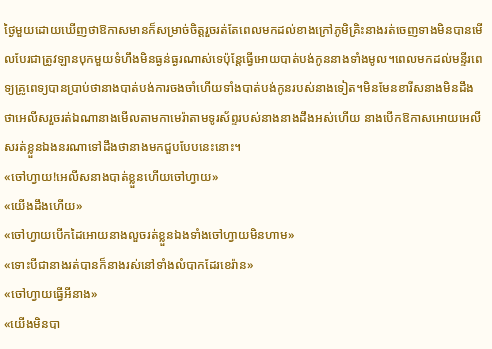ថ្ងៃមួយដោយឃើញថាឱកាសមានក៏សម្រាច់ចិត្តរួចរត់តែពេលមកដល់ខាងក្រៅភូមិគ្រិះនាងរត់ចេញទាងមិនបានមើលបែរជាត្រូវឡានបុកមួយទំហឹងមិនធ្ងន់ធ្ងរណាស់ទេប៉ុន្តែធ្វើអោយបាត់បង់កូននាងទាំងមូល។ពេលមកដល់មន្ទីរពេទ្យគ្រូពេទ្យបានប្រាប់ថានាងបាត់បង់ការចងចាំហើយទាំងបាត់បង់កូនរបស់នាងទៀត។មិនមែនខារីសនាងមិនដឹងថាអេលីសរួចរត់ឯណានាងមើលតាមកាមេរ៉ាតាមទូរស័ព្ទរបស់នាងនាងដឹងអស់ហើយ នាងបើកឱកាសអោយអេលីសរត់ខ្លួនឯងនរណាទៅដឹងថានាងមកជួបបែបនេះនោះ។
«ចៅហ្វាយ!អេលីសនាងបាត់ខ្លួនហើយចៅហ្វាយ»
«យើងដឹងហើយ»
«ចៅហ្វាយបើកដៃអោយនាងលួចរត់ខ្លួនឯងទាំងចៅហ្វាយមិនហាម»
«ទោះបីជានាងរត់បានក៏នាងរស់នៅទាំងលំបាកដែរខេរ៉ាន»
«ចៅហ្វាយធ្វើអីនាង»
«យើងមិនបា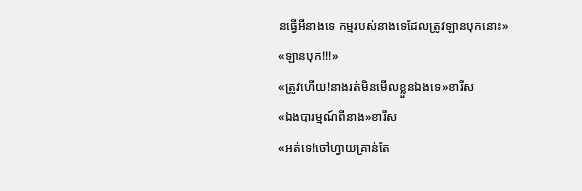នធ្វើអីនាងទេ កម្មរបស់នាងទេដែលត្រូវឡានបុកនោះ»
«ឡានបុក!!!»
«ត្រូវហើយ!នាងរត់មិនមើលខ្លួនឯងទេ»ខារីស
«ឯងបារម្មណ៍ពីនាង»ខារីស
«អត់ទេ!ចៅហ្វាយគ្រាន់តែ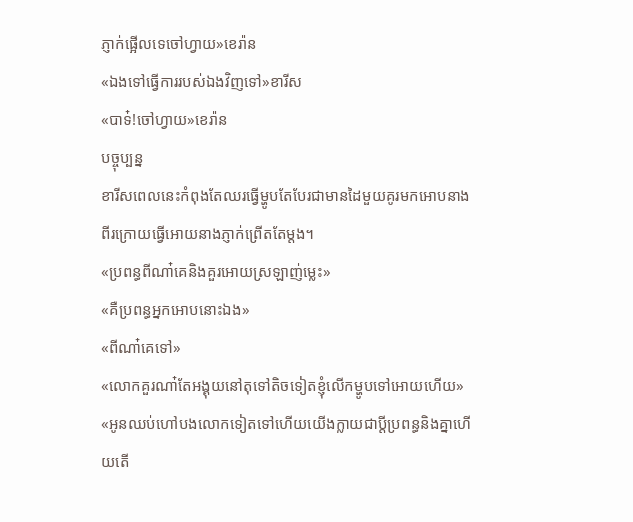ភ្ញាក់ផ្អើលទេចៅហ្វាយ»ខេរ៉ាន
«ឯងទៅធ្វើការរបស់ឯងវិញទៅ»ខារីស
«បាទ៎!ចៅហ្វាយ»ខេរ៉ាន
បច្ចុប្បន្ន
ខារីសពេលនេះកំពុងតែឈរធ្វើម្ហូបតែបែរជាមានដៃមួយគូរមកអោបនាងពីរក្រោយធ្វើអោយនាងភ្ញាក់ព្រើតតែម្ដង។
«ប្រពន្ធពីណា៎គេនិងគួរអោយស្រឡាញ់ម្លេះ»
«គឺប្រពន្ធអ្នកអោបនោះឯង»
«ពីណា៎គេទៅ»
«លោកគួរណា៎តែអង្គុយនៅតុទៅតិចទៀតខ្ញុំលើកម្ហូបទៅអោយហើយ»
«អូនឈប់ហៅបងលោកទៀតទៅហើយយើងក្លាយជាប្ដីប្រពន្ធនិងគ្នាហើយតើ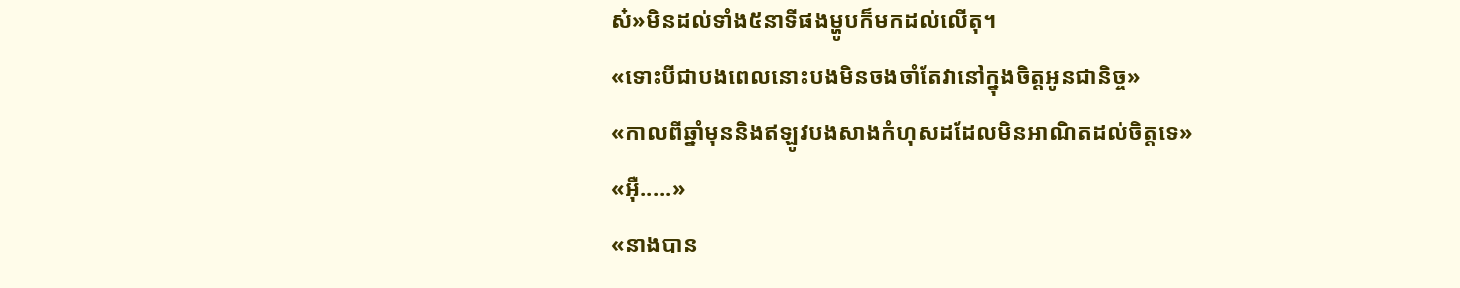ស៎»មិនដល់ទាំង៥នាទីផងម្ហូបក៏មកដល់លើតុ។
«ទោះបីជាបងពេលនោះបងមិនចងចាំតែវានៅក្នុងចិត្តអូនជានិច្ច»
«កាលពីឆ្នាំមុននិងឥឡូវបងសាងកំហុសដដែលមិនអាណិតដល់ចិត្តទេ»
«អុឺ.....»
«នាងបាន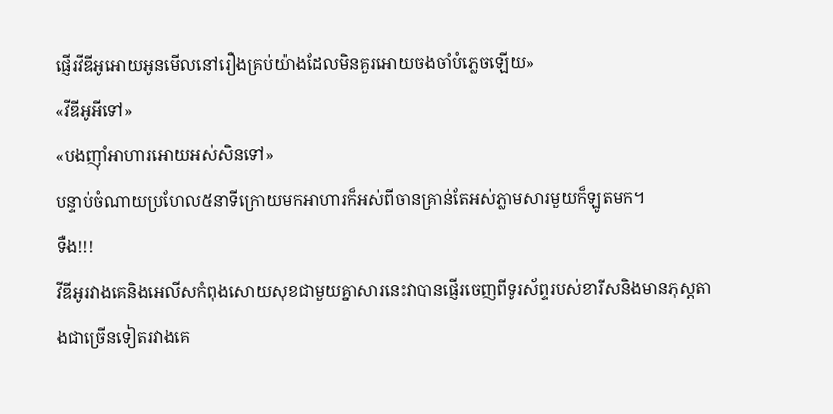ផ្ញើរវីឌីអូអោយអូនមើលនៅរឿងគ្រប់យ៉ាងដែលមិនគួរអោយចងចាំបំភ្លេចឡើយ»
«វីឌីអូអីទៅ»
«បងញុាំអាហារអោយអស់សិនទៅ»
បន្ទាប់ចំណាយប្រហែល៥នាទីក្រោយមកអាហារក៏អស់ពីចានគ្រាន់តែអស់ភ្លាមសារមួយក៏ឡូតមក។
ទឺង!!!
វីឌីអូរវាងគេនិងអេលីសកំពុងសោយសុខជាមួយគ្នាសារនេះវាបានផ្ញើរចេញពីទូរស័ព្ទរបស់ខារីសនិងមានភុស្តតាងជាច្រើនទៀតរវាងគេ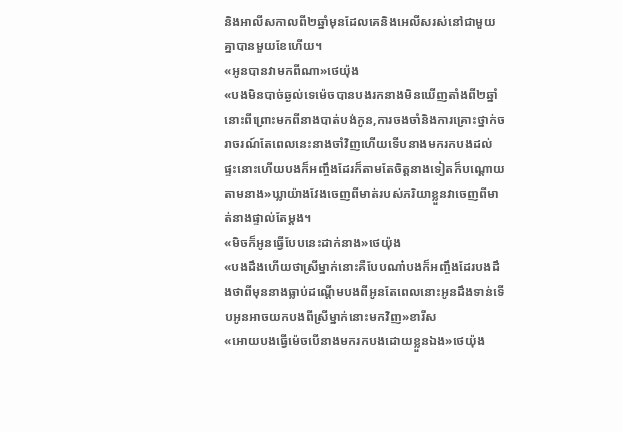និងអាលីសកាលពី២ឆ្នាំមុនដែលគេនិងអេលីសរស់នៅជាមួយគ្នាបានមួយខែហើយ។
«អូនបានវាមកពីណា»ថេយ៉ុង
«បងមិនបាច់ឆ្ងល់ទេម៉េចបានបងរកនាងមិនឃើញតាំងពី២ឆ្នាំនោះពីព្រោះមកពីនាងបាត់បង់កូន,ការចងចាំនិងការគ្រោះថ្នាក់ចរាចរណ៍តែពេលនេះនាងចាំវិញហើយទើបនាងមករកបងដល់ផ្ទះនោះហើយបងក៏អញ្ចឹងដែរក៏តាមតែចិត្តនាងទៀតក៏បណ្ដោយតាមនាង»ឃ្លាយ៉ាងវែងចេញពីមាត់របស់ភរិយាខ្លួនវាចេញពីមាត់នាងផ្ទាល់តែម្ដង។
«មិចក៏អូនធ្វើបែបនេះដាក់នាង»ថេយ៉ុង
«បងដឹងហើយថាស្រីម្នាក់នោះគឺបែបណា៎បងក៏អញ្ចឹងដែរបងដឹងថាពីមុននាងធ្លាប់ដណ្ដើមបងពីអូនតែពេលនោះអូនដឹងទាន់ទើបអូនអាចយកបងពីស្រីម្នាក់នោះមកវិញ»ខារីស
«អោយបងធ្វើម៉េចបើនាងមករកបងដោយខ្លួនឯង»ថេយ៉ុង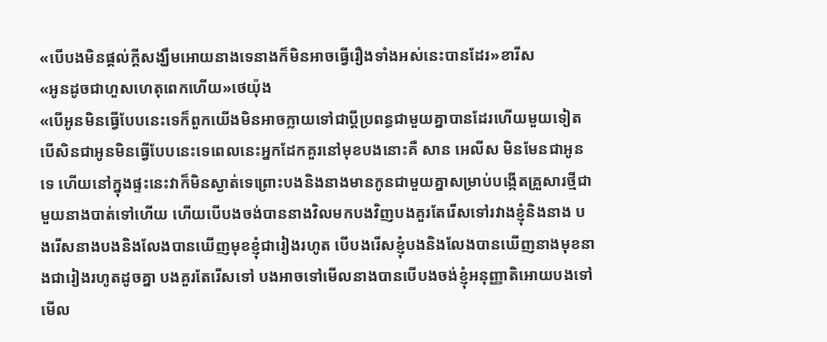«បើបងមិនផ្ដល់ក្ដីសង្ឃឹមអោយនាងទេនាងក៏មិនអាចធ្វើរឿងទាំងអស់នេះបានដែរ»ខារីស
«អូនដូចជាហួសហេតុពេកហើយ»ថេយ៉ុង
«បើអូនមិនធ្វើបែបនេះទេក៏ពួកយើងមិនអាចក្លាយទៅជាប្ដីប្រពន្ធជាមួយគ្នាបានដែរហើយមួយទៀតបើសិនជាអូនមិនធ្វើបែបនេះទេពេលនេះអ្នកដែកគួរនៅមុខបងនោះគឺ សាន អេលីស មិនមែនជាអូនទេ ហើយនៅក្នុងផ្ទះនេះវាក៏មិនស្ងាត់ទេព្រោះបងនិងនាងមានកូនជាមួយគ្នាសម្រាប់បង្កើតគ្រួសារថ្មីជាមួយនាងបាត់ទៅហើយ ហើយបើបងចង់បាននាងវិលមកបងវិញបងគួរតែរើសទៅរវាងខ្ញុំនិងនាង បងរើសនាងបងនិងលែងបានឃើញមុខខ្ញុំជារៀងរហូត បើបងរើសខ្ញុំបងនិងលែងបានឃើញនាងមុខនាងជារៀងរហូតដូចគ្នា បងគួរតែរើសទៅ បងអាចទៅមើលនាងបានបើបងចង់ខ្ញុំអនុញ្ញាតិអោយបងទៅមើល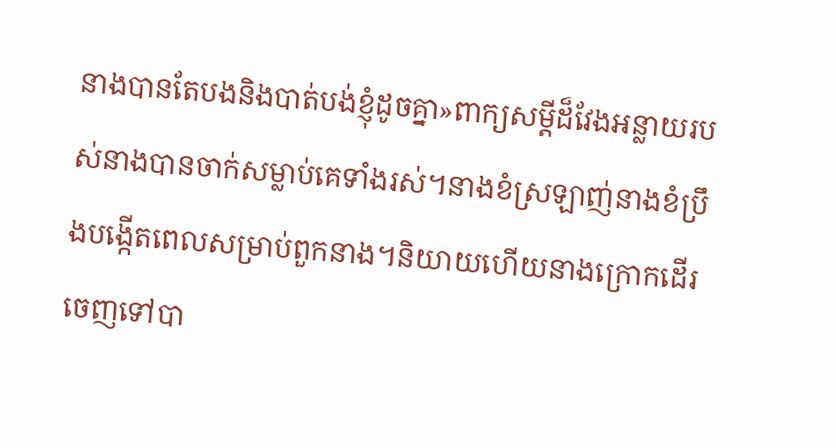នាងបានតែបងនិងបាត់បង់ខ្ញុំដូចគ្នា»ពាក្យសម្ដីដ៏វែងអន្លាយរបស់នាងបានចាក់សម្លាប់គេទាំងរស់។នាងខំស្រឡាញ់នាងខំប្រឹងបង្កើតពេលសម្រាប់ពួកនាង។និយាយហើយនាងក្រោកដើរចេញទៅបា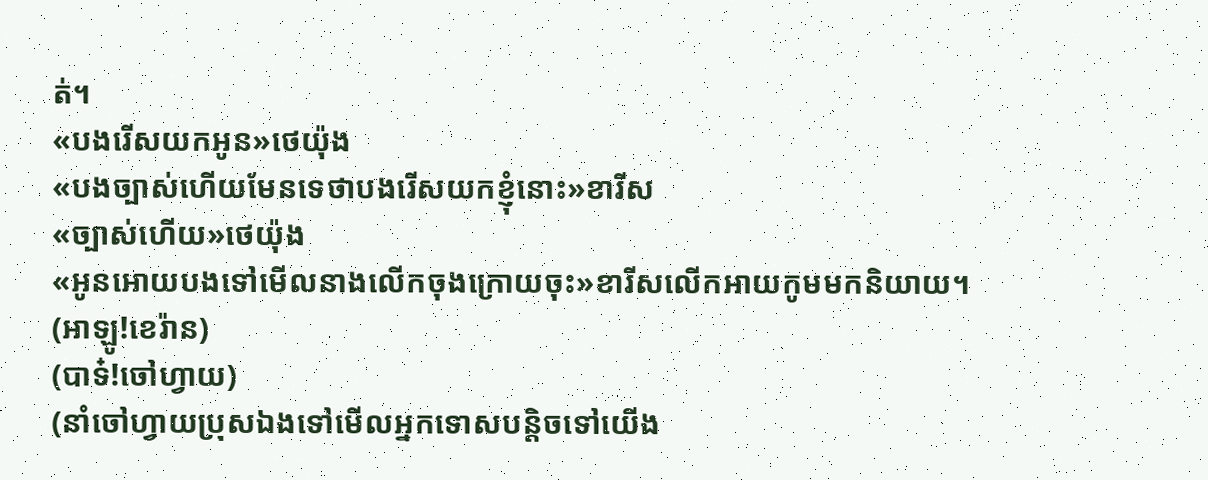ត់។
«បងរើសយកអូន»ថេយ៉ុង
«បងច្បាស់ហើយមែនទេថាបងរើសយកខ្ញុំនោះ»ខារីស
«ច្បាស់ហើយ»ថេយ៉ុង
«អូនអោយបងទៅមើលនាងលើកចុងក្រោយចុះ»ខារីសលើកអាយកូមមកនិយាយ។
(អាឡូ!ខេរ៉ាន)
(បាទ៎!ចៅហ្វាយ)
(នាំចៅហ្វាយប្រុសឯងទៅមើលអ្នកទោសបន្តិចទៅយើង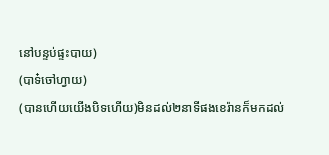នៅបន្ទប់ផ្ទះបាយ)
(បាទ៎ចៅហ្វាយ)
(បានហើយយើងបិទហើយ)មិនដល់២នាទីផងខេរ៉ានក៏មកដល់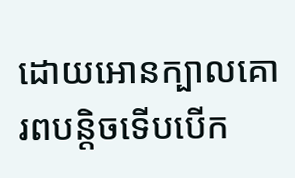ដោយអោនក្បាលគោរពបន្តិចទើបបើក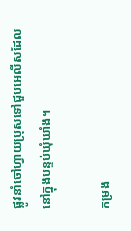ផ្លូវនាំចៅហ្វាយប្រុសទៅជួបអេលីសដែលនៅក្នុងបន្ទប់ឃុំឃាំង។

កម្រង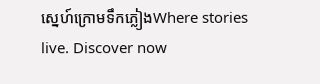ស្នេហ៍ក្រោមទឹកភ្លៀងWhere stories live. Discover now